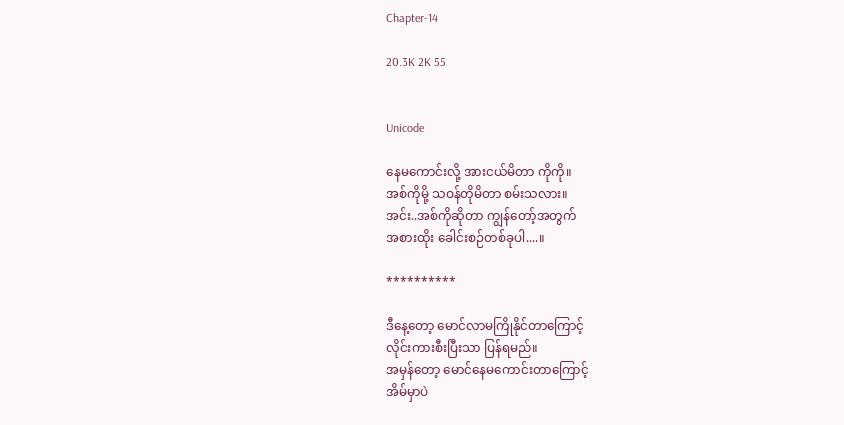Chapter-14

20.3K 2K 55


Unicode

နေမကောင်းလို့ အားငယ်မိတာ ကိုကို။
အစ်ကိုမို့ သဝန်တိုမိတာ စမ်းသလား။
အင်း..အစ်ကိုဆိုတာ ကျွန်တော့်အတွက်
အစားထိုး ခေါင်းစဉ်တစ်ခုပါ....။

**********

ဒီနေ့တော့ မောင်လာမကြိုနိုင်တာကြောင့်
လိုင်းကားစီးပြီးသာ ပြန်ရမည်။
အမှန်တော့ မောင်နေမကောင်းတာကြောင့်
အိမ်မှာပဲ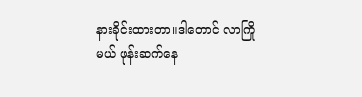နားခိုင်းထားတာ။ဒါတောင် လာကြို
မယ် ဖုန်းဆက်နေ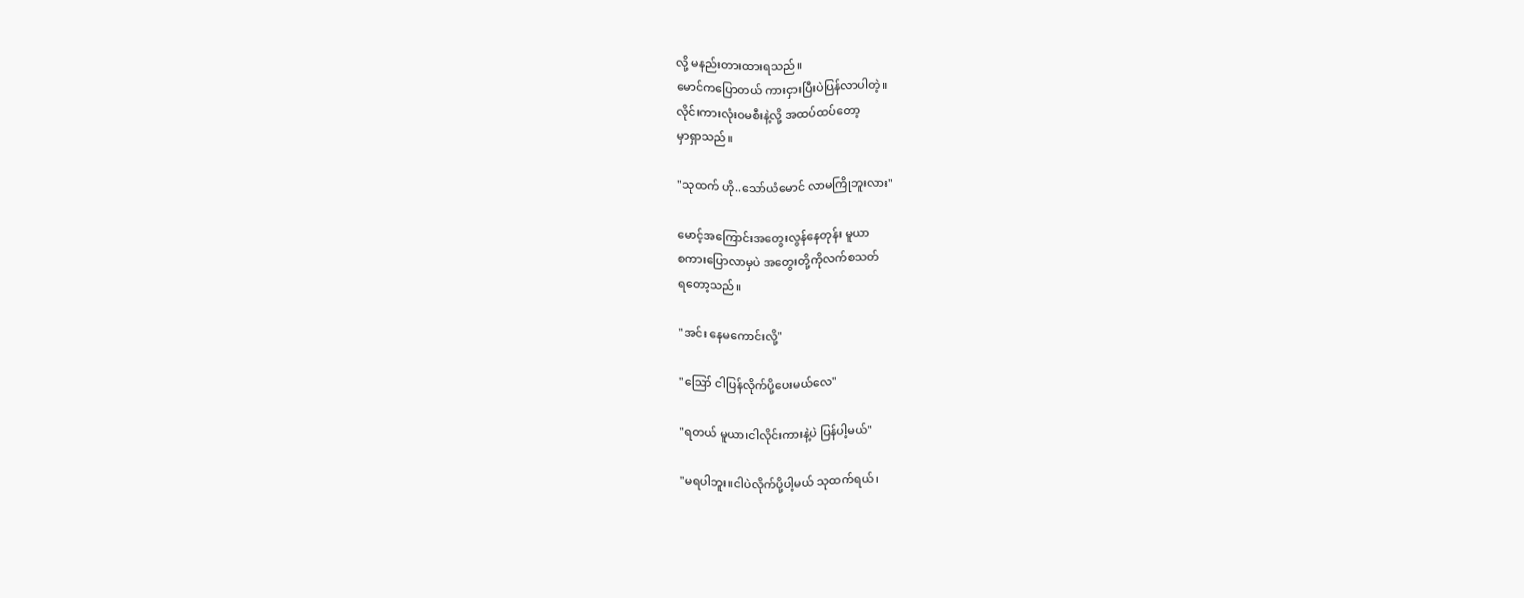လို့ မနည်းတားထားရသည်။
မောင်ကပြောတယ် ကားငှားပြီးပဲပြန်လာပါတဲ့။
လိုင်းကားလုံးဝမစီးနဲ့လို့ အထပ်ထပ်တော့
မှာရှာသည်။

"သုထက် ဟို..သော်ယံမောင် လာမကြိုဘူးလား"

မောင့်အကြောင်းအတွေးလွန်နေတုန်း မူယာ
စကားပြောလာမှပဲ အတွေးတို့ကိုလက်စသတ်
ရတော့သည်။

"အင်း နေမကောင်းလို့"

"ဪ ငါပြန်လိုက်ပို့ပေးမယ်လေ"

"ရတယ် မူယာ၊ငါလိုင်းကားနဲ့ပဲ ပြန်ပါ့မယ်"

"မရပါဘူး။ငါပဲလိုက်ပို့ပါ့မယ် သုထက်ရယ်၊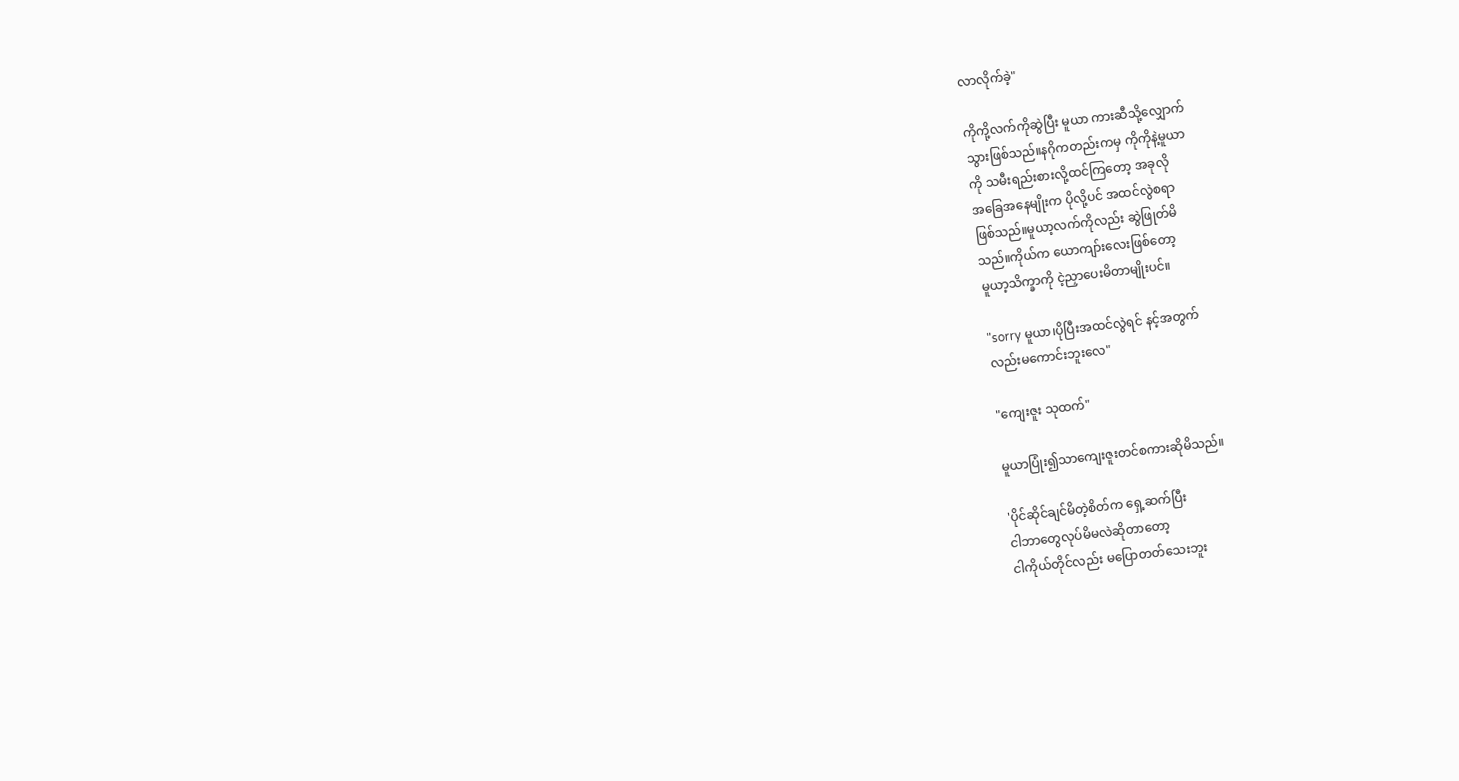လာလိုက်ခဲ့"

ကိုကို့လက်ကိုဆွဲပြီး မူယာ ကားဆီသို့လျှောက်
သွားဖြစ်သည်။နဂိုကတည်းကမှ ကိုကိုနဲ့မူယာ
ကို သမီးရည်းစားလို့ထင်ကြတော့ အခုလို
အခြေအနေမျိုးက ပိုလို့ပင် အထင်လွဲစရာ
ဖြစ်သည်။မူယာ့လက်ကိုလည်း ဆွဲဖြုတ်မိ
သည်။ကိုယ်က ယောကျာ်းလေးဖြစ်တော့
မူယာ့သိက္ခာကို ငဲ့ညှာပေးမိတာမျိုးပင်။

"sorry မူယာ၊ပိုပြီးအထင်လွဲရင် နင့်အတွက်
လည်းမကောင်းဘူးလေ"

"ကျေးဇူး သုထက်"

မူယာပြုံး၍သာကျေးဇူးတင်စကားဆိုမိသည်။

'ပိုင်ဆိုင်ချင်မိတဲ့စိတ်က ရှေ့ဆက်ပြီး
ငါဘာတွေလုပ်မိမလဲဆိုတာတော့
ငါကိုယ်တိုင်လည်း မပြောတတ်သေးဘူး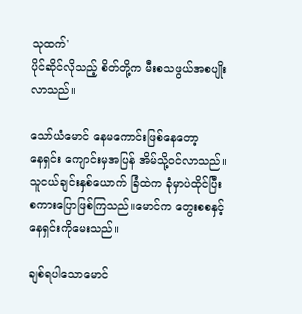သုထက်'
ပိုင်ဆိုင်လိုသည့် စိတ်တို့က မီးစသဖွယ်အစပျိုး
လာသည်။

သော်ယံမောင် နေမကောင်းဖြစ်နေတော့
နေရှင်း ကျောင်းမှအပြန် အိမ်သို့ဝင်လာသည်။
သူငယ်ချင်းနှစ်ယောက် ခြံထဲက ခုံမှာပဲထိုင်ပြီး
စကားပြောဖြစ်ကြသည်။မောင်က တွေးစစနှင့်
နေရှင်းကိုမေးသည်။

ချစ်ရပါသောမောင်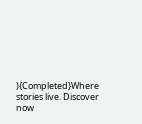){Completed}Where stories live. Discover now